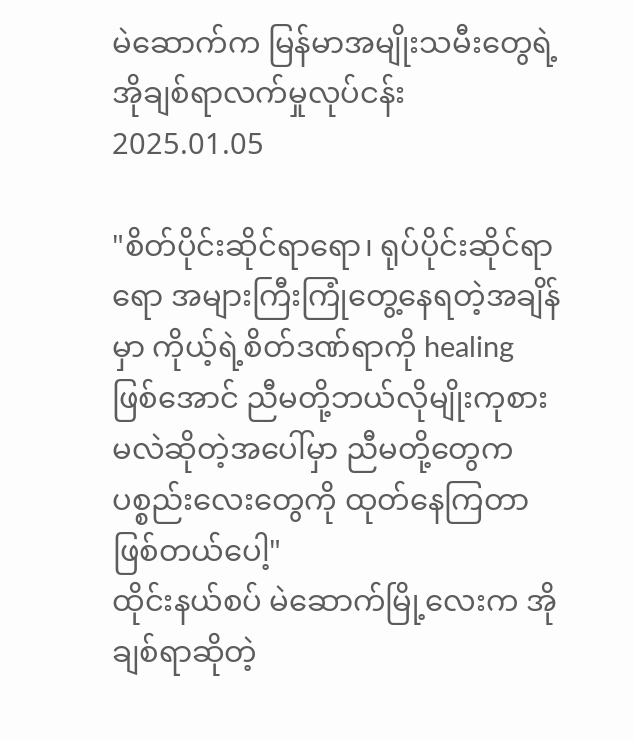မဲဆောက်က မြန်မာအမျိုးသမီးတွေရဲ့ အိုချစ်ရာလက်မှုလုပ်ငန်း
2025.01.05

"စိတ်ပိုင်းဆိုင်ရာရော၊ ရုပ်ပိုင်းဆိုင်ရာရော အများကြီးကြုံတွေ့နေရတဲ့အချိန်မှာ ကိုယ့်ရဲ့စိတ်ဒဏ်ရာကို healing ဖြစ်အောင် ညီမတို့ဘယ်လိုမျိုးကုစားမလဲဆိုတဲ့အပေါ်မှာ ညီမတို့တွေက ပစ္စည်းလေးတွေကို ထုတ်နေကြတာဖြစ်တယ်ပေါ့"
ထိုင်းနယ်စပ် မဲဆောက်မြို့လေးက အိုချစ်ရာဆိုတဲ့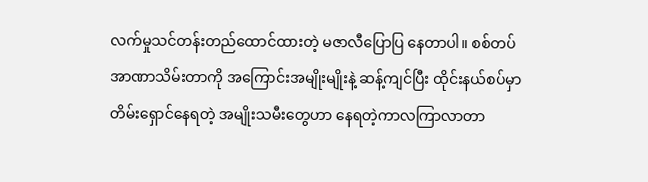လက်မှုသင်တန်းတည်ထောင်ထားတဲ့ မဇာလီပြောပြ နေတာပါ။ စစ်တပ်အာဏာသိမ်းတာကို အကြောင်းအမျိုးမျိုးနဲ့ ဆန့်ကျင်ပြီး ထိုင်းနယ်စပ်မှာ တိမ်းရှောင်နေရတဲ့ အမျိုးသမီးတွေဟာ နေရတဲ့ကာလကြာလာတာ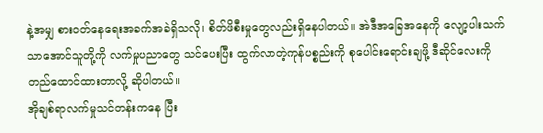နဲ့အမျှ စားဝတ်နေရေးအခက်အခဲရှိသလို၊ စိတ်ဖိစီးမှုတွေလည်းရှိနေပါတယ်။ အဲဒီအခြေအနေကို လျော့ပါးသက်သာအောင်သူတို့ကို လက်မှုပညာတွေ သင်ပေးပြီး ထွက်လာတဲ့ကုန်ပစ္စည်းကို စုပေါင်းရောင်းချဖို့ ဒီဆိုင်လေးကို တည်ထောင်ထားတာလို့ ဆိုပါတယ်။
အိုချစ်ရာလက်မှုသင်တန်းကနေ ပြီး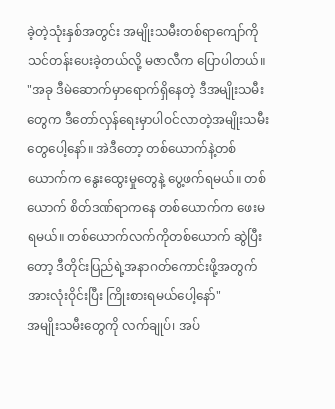ခဲ့တဲ့သုံးနှစ်အတွင်း အမျိုးသမီးတစ်ရာကျော်ကို သင်တန်းပေးခဲ့တယ်လို့ မဇာလီက ပြောပါတယ်။
"အခု ဒီမဲဆောက်မှာရောက်ရှိနေတဲ့ ဒီအမျိုးသမီးတွေက ဒီတော်လှန်ရေးမှာပါဝင်လာတဲ့အမျိုးသမီးတွေပေါ့နော်။ အဲဒီတော့ တစ်ယောက်နဲ့တစ်ယောက်က နွေးထွေးမှုတွေနဲ့ ပွေ့ဖက်ရမယ်။ တစ်ယောက် စိတ်ဒဏ်ရာကနေ တစ်ယောက်က ဖေးမရမယ်။ တစ်ယောက်လက်ကိုတစ်ယောက် ဆွဲပြီးတော့ ဒီတိုင်းပြည်ရဲ့အနာဂတ်ကောင်းဖို့အတွက် အားလုံးဝိုင်းပြီး ကြိုးစားရမယ်ပေါ့နော်"
အမျိုးသမီးတွေကို လက်ချုပ်၊ အပ်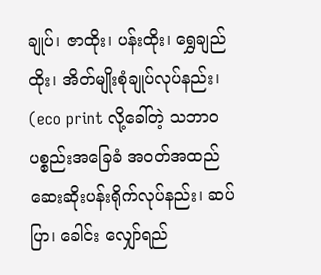ချုပ်၊ ဇာထိုး၊ ပန်းထိုး၊ ရွှေချည်ထိုး၊ အိတ်မျိုးစုံချုပ်လုပ်နည်း၊ (eco print လို့ခေါ်တဲ့ သဘာဝပစ္စည်းအခြေခံ အဝတ်အထည် ဆေးဆိုးပန်းရိုက်လုပ်နည်း၊ ဆပ်ပြာ၊ ခေါင်း လျှော်ရည်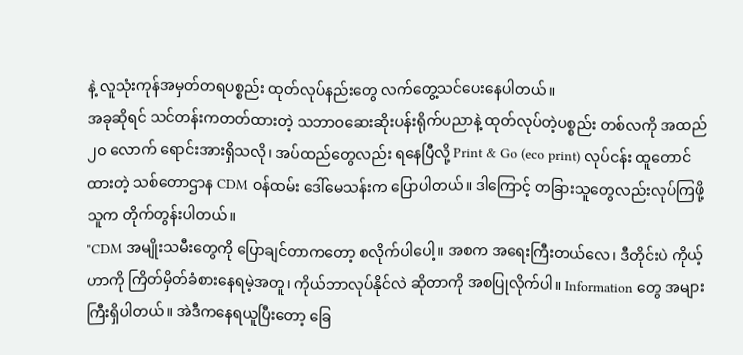နဲ့ လူသုံးကုန်အမှတ်တရပစ္စည်း ထုတ်လုပ်နည်းတွေ လက်တွေ့သင်ပေးနေပါတယ်။
အခုဆိုရင် သင်တန်းကတတ်ထားတဲ့ သဘာဝဆေးဆိုးပန်းရိုက်ပညာနဲ့ ထုတ်လုပ်တဲ့ပစ္စည်း တစ်လကို အထည် ၂ဝ လောက် ရောင်းအားရှိသလို၊ အပ်ထည်တွေလည်း ရနေပြီလို့ Print & Go (eco print) လုပ်ငန်း ထူတောင်ထားတဲ့ သစ်တောဌာန CDM ဝန်ထမ်း ဒေါ်မေသန်းက ပြောပါတယ်။ ဒါကြောင့် တခြားသူတွေလည်းလုပ်ကြဖို့ သူက တိုက်တွန်းပါတယ်။
"CDM အမျိုးသမီးတွေကို ပြောချင်တာကတော့ စလိုက်ပါပေါ့။ အစက အရေးကြီးတယ်လေ၊ ဒီတိုင်းပဲ ကိုယ့်ဟာကို ကြိတ်မှိတ်ခံစားနေရမဲ့အတူ၊ ကိုယ်ဘာလုပ်နိုင်လဲ ဆိုတာကို အစပြုလိုက်ပါ။ Information တွေ အများကြီးရှိပါတယ်။ အဲဒီကနေရယူပြီးတော့ ခြေ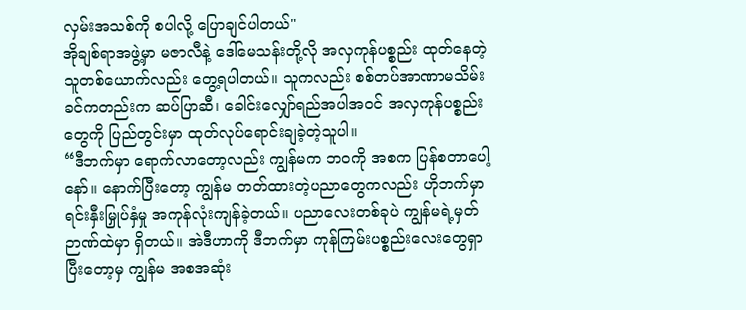လှမ်းအသစ်ကို စပါလို့ ပြောချင်ပါတယ်"
အိုချစ်ရာအဖွဲ့မှာ မဇာလီနဲ့ ဒေါ်မေသန်းတို့လို အလှကုန်ပစ္စည်း ထုတ်နေတဲ့သူတစ်ယောက်လည်း တွေ့ရပါတယ်။ သူကလည်း စစ်တပ်အာဏာမသိမ်းခင်ကတည်းက ဆပ်ပြာဆီ၊ ခေါင်းလျှော်ရည်အပါအဝင် အလှကုန်ပစ္စည်းတွေကို ပြည်တွင်းမှာ ထုတ်လုပ်ရောင်းချခဲ့တဲ့သူပါ။
“ဒီဘက်မှာ ရောက်လာတော့လည်း ကျွန်မက ဘဝကို အစက ပြန်စတာပေါ့နော်။ နောက်ပြီးတော့ ကျွန်မ တတ်ထားတဲ့ပညာတွေကလည်း ဟိုဘက်မှာ ရင်းနှီးမြှုပ်နှံမှု အကုန်လုံးကျန်ခဲ့တယ်။ ပညာလေးတစ်ခုပဲ ကျွန်မရဲ့မှတ်ဉာဏ်ထဲမှာ ရှိတယ်။ အဲဒီဟာကို ဒီဘက်မှာ ကုန်ကြမ်းပစ္စည်းလေးတွေရှာပြီးတော့မှ ကျွန်မ အစအဆုံး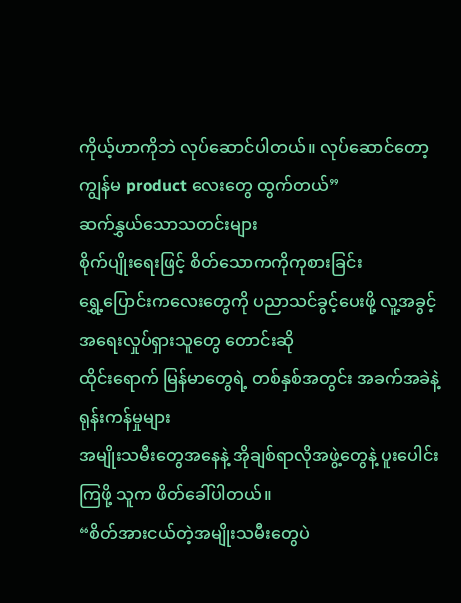ကိုယ့်ဟာကိုဘဲ လုပ်ဆောင်ပါတယ်။ လုပ်ဆောင်တော့ ကျွန်မ product လေးတွေ ထွက်တယ်”
ဆက်နွှယ်သောသတင်းများ
စိုက်ပျိုးရေးဖြင့် စိတ်သောကကိုကုစားခြင်း
ရွှေ့ပြောင်းကလေးတွေကို ပညာသင်ခွင့်ပေးဖို့ လူ့အခွင့်အရေးလှုပ်ရှားသူတွေ တောင်းဆို
ထိုင်းရောက် မြန်မာတွေရဲ့ တစ်နှစ်အတွင်း အခက်အခဲနဲ့ ရုန်းကန်မှုများ
အမျိုးသမီးတွေအနေနဲ့ အိုချစ်ရာလိုအဖွဲ့တွေနဲ့ ပူးပေါင်းကြဖို့ သူက ဖိတ်ခေါ်ပါတယ်။
“စိတ်အားငယ်တဲ့အမျိုးသမီးတွေပဲ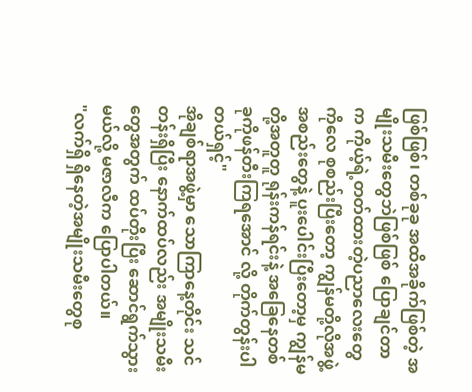ဖြစ်ဖြစ်၊ တစ်ခုခု အထိအခိုက်ဖြစ်တဲ့ အမျိုးသမီးတွေဘဲဖြစ်ဖြစ် ပြောချင်တာက ကိုယ့်ရဲ့တတ်ထားတဲ့ပညာလေးတွေကိုလေ စုစည်းပြီးတော့ ကျွန်မတို့လိုအဖွဲ့အစည်းတွေနဲ့ ပူးပေါင်းပြီးတော့မှ ကျွန်မတို့အတူတူ ရုန်းကန်ရင်းနဲ့ အခြေနေတစ်ခုကိုဖန်တီးကြရအောင် လို့ တိုက်တွန်းပါတယ်ရှင့်"
အိုချစ်ရာအဖွဲ့မှာ သောကြာနေ့တိုင်း သင်တန်းရှိပြီး နောက်ထပ်လည်း အမျိုးသမီးတွေအတွက် ထပ်တိုးပြီး ဆောင်ရွက်သွားမယ်လို့ မဇာလီက ပြောပါတယ်။
"လက်ရှိ ရှိနေတဲ့အမျိုးသမီးတွေစု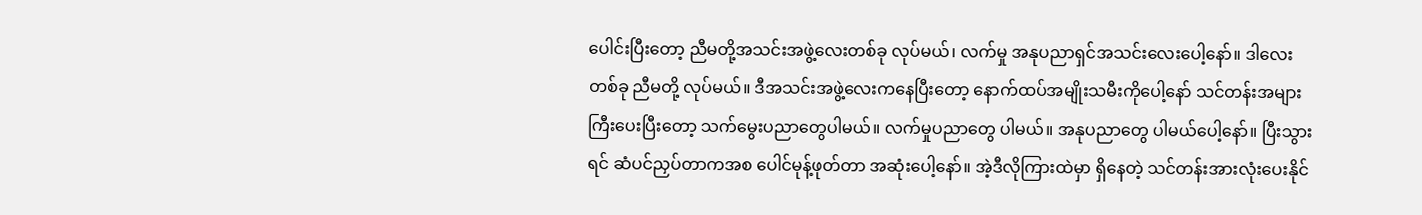ပေါင်းပြီးတော့ ညီမတို့အသင်းအဖွဲ့လေးတစ်ခု လုပ်မယ်၊ လက်မှု အနုပညာရှင်အသင်းလေးပေါ့နော်။ ဒါလေးတစ်ခု ညီမတို့ လုပ်မယ်။ ဒီအသင်းအဖွဲ့လေးကနေပြီးတော့ နောက်ထပ်အမျိုးသမီးကိုပေါ့နော် သင်တန်းအများကြီးပေးပြီးတော့ သက်မွေးပညာတွေပါမယ်။ လက်မှုပညာတွေ ပါမယ်။ အနုပညာတွေ ပါမယ်ပေါ့နော်။ ပြီးသွားရင် ဆံပင်ညှပ်တာကအစ ပေါင်မုန့်ဖုတ်တာ အဆုံးပေါ့နော်။ အဲ့ဒီလိုကြားထဲမှာ ရှိနေတဲ့ သင်တန်းအားလုံးပေးနိုင်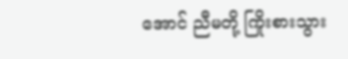အောင် ညီမတို့ ကြိုးစားသွား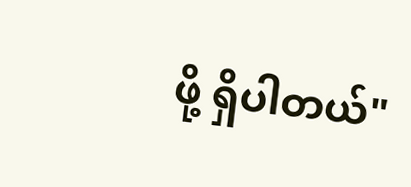ဖို့ ရှိပါတယ်"